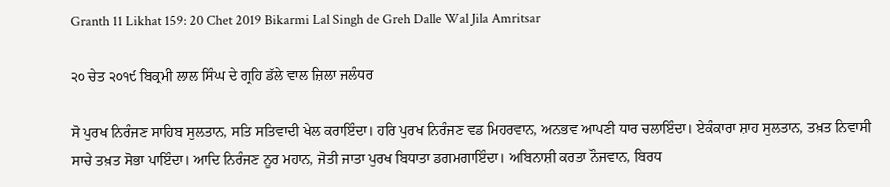Granth 11 Likhat 159: 20 Chet 2019 Bikarmi Lal Singh de Greh Dalle Wal Jila Amritsar

੨੦ ਚੇਤ ੨੦੧੯ ਬਿਕ੍ਰਮੀ ਲਾਲ ਸਿੰਘ ਦੇ ਗ੍ਰਹਿ ਡੱਲੇ ਵਾਲ ਜ਼ਿਲਾ ਜਲੰਧਰ

ਸੋ ਪੁਰਖ ਨਿਰੰਜਣ ਸਾਹਿਬ ਸੁਲਤਾਨ, ਸਤਿ ਸਤਿਵਾਦੀ ਖੇਲ ਕਰਾਇੰਦਾ। ਹਰਿ ਪੁਰਖ ਨਿਰੰਜਣ ਵਡ ਮਿਹਰਵਾਨ, ਅਨਭਵ ਆਪਣੀ ਧਾਰ ਚਲਾਇੰਦਾ। ਏਕੰਕਾਰਾ ਸ਼ਾਹ ਸੁਲਤਾਨ, ਤਖ਼ਤ ਨਿਵਾਸੀ ਸਾਚੇ ਤਖ਼ਤ ਸੋਭਾ ਪਾਇੰਦਾ। ਆਦਿ ਨਿਰੰਜਣ ਨੂਰ ਮਹਾਨ, ਜੋਤੀ ਜਾਤਾ ਪੁਰਖ ਬਿਧਾਤਾ ਡਗਮਗਾਇੰਦਾ। ਅਬਿਨਾਸ਼ੀ ਕਰਤਾ ਨੌਜਵਾਨ, ਬਿਰਧ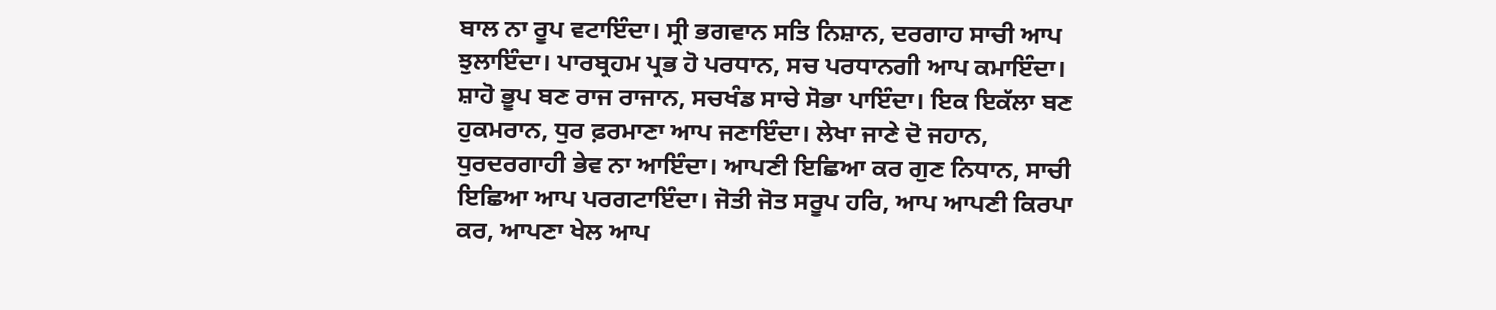ਬਾਲ ਨਾ ਰੂਪ ਵਟਾਇੰਦਾ। ਸ੍ਰੀ ਭਗਵਾਨ ਸਤਿ ਨਿਸ਼ਾਨ, ਦਰਗਾਹ ਸਾਚੀ ਆਪ ਝੁਲਾਇੰਦਾ। ਪਾਰਬ੍ਰਹਮ ਪ੍ਰਭ ਹੋ ਪਰਧਾਨ, ਸਚ ਪਰਧਾਨਗੀ ਆਪ ਕਮਾਇੰਦਾ। ਸ਼ਾਹੋ ਭੂਪ ਬਣ ਰਾਜ ਰਾਜਾਨ, ਸਚਖੰਡ ਸਾਚੇ ਸੋਭਾ ਪਾਇੰਦਾ। ਇਕ ਇਕੱਲਾ ਬਣ ਹੁਕਮਰਾਨ, ਧੁਰ ਫ਼ਰਮਾਣਾ ਆਪ ਜਣਾਇੰਦਾ। ਲੇਖਾ ਜਾਣੇ ਦੋ ਜਹਾਨ, ਧੁਰਦਰਗਾਹੀ ਭੇਵ ਨਾ ਆਇੰਦਾ। ਆਪਣੀ ਇਛਿਆ ਕਰ ਗੁਣ ਨਿਧਾਨ, ਸਾਚੀ ਇਛਿਆ ਆਪ ਪਰਗਟਾਇੰਦਾ। ਜੋਤੀ ਜੋਤ ਸਰੂਪ ਹਰਿ, ਆਪ ਆਪਣੀ ਕਿਰਪਾ ਕਰ, ਆਪਣਾ ਖੇਲ ਆਪ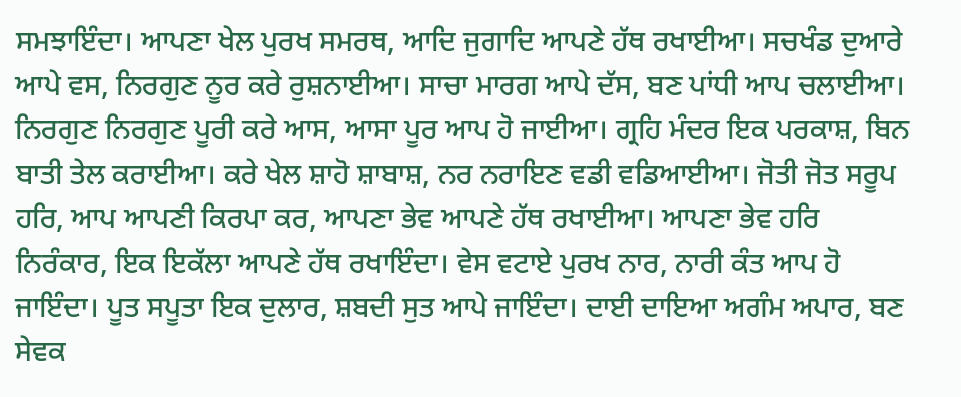ਸਮਝਾਇੰਦਾ। ਆਪਣਾ ਖੇਲ ਪੁਰਖ ਸਮਰਥ, ਆਦਿ ਜੁਗਾਦਿ ਆਪਣੇ ਹੱਥ ਰਖਾਈਆ। ਸਚਖੰਡ ਦੁਆਰੇ ਆਪੇ ਵਸ, ਨਿਰਗੁਣ ਨੂਰ ਕਰੇ ਰੁਸ਼ਨਾਈਆ। ਸਾਚਾ ਮਾਰਗ ਆਪੇ ਦੱਸ, ਬਣ ਪਾਂਧੀ ਆਪ ਚਲਾਈਆ। ਨਿਰਗੁਣ ਨਿਰਗੁਣ ਪੂਰੀ ਕਰੇ ਆਸ, ਆਸਾ ਪੂਰ ਆਪ ਹੋ ਜਾਈਆ। ਗ੍ਰਹਿ ਮੰਦਰ ਇਕ ਪਰਕਾਸ਼, ਬਿਨ ਬਾਤੀ ਤੇਲ ਕਰਾਈਆ। ਕਰੇ ਖੇਲ ਸ਼ਾਹੋ ਸ਼ਾਬਾਸ਼, ਨਰ ਨਰਾਇਣ ਵਡੀ ਵਡਿਆਈਆ। ਜੋਤੀ ਜੋਤ ਸਰੂਪ ਹਰਿ, ਆਪ ਆਪਣੀ ਕਿਰਪਾ ਕਰ, ਆਪਣਾ ਭੇਵ ਆਪਣੇ ਹੱਥ ਰਖਾਈਆ। ਆਪਣਾ ਭੇਵ ਹਰਿ ਨਿਰੰਕਾਰ, ਇਕ ਇਕੱਲਾ ਆਪਣੇ ਹੱਥ ਰਖਾਇੰਦਾ। ਵੇਸ ਵਟਾਏ ਪੁਰਖ ਨਾਰ, ਨਾਰੀ ਕੰਤ ਆਪ ਹੋ ਜਾਇੰਦਾ। ਪੂਤ ਸਪੂਤਾ ਇਕ ਦੁਲਾਰ, ਸ਼ਬਦੀ ਸੁਤ ਆਪੇ ਜਾਇੰਦਾ। ਦਾਈ ਦਾਇਆ ਅਗੰਮ ਅਪਾਰ, ਬਣ ਸੇਵਕ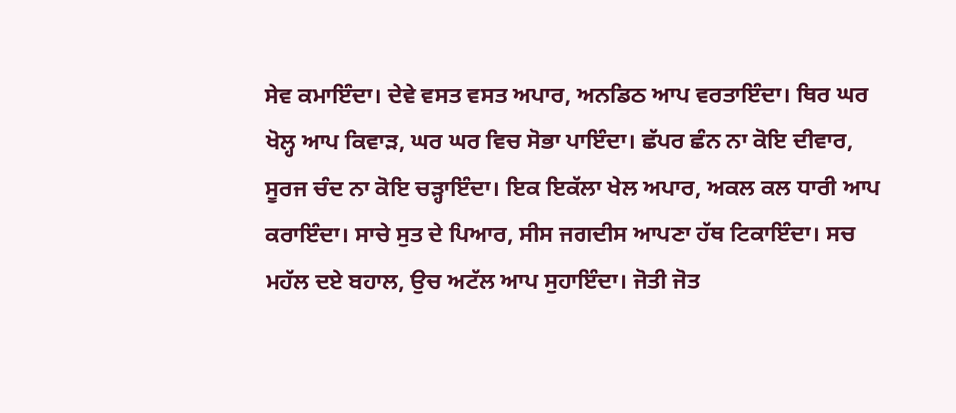ਸੇਵ ਕਮਾਇੰਦਾ। ਦੇਵੇ ਵਸਤ ਵਸਤ ਅਪਾਰ, ਅਨਡਿਠ ਆਪ ਵਰਤਾਇੰਦਾ। ਥਿਰ ਘਰ ਖੋਲ੍ਹ ਆਪ ਕਿਵਾੜ, ਘਰ ਘਰ ਵਿਚ ਸੋਭਾ ਪਾਇੰਦਾ। ਛੱਪਰ ਛੰਨ ਨਾ ਕੋਇ ਦੀਵਾਰ, ਸੂਰਜ ਚੰਦ ਨਾ ਕੋਇ ਚੜ੍ਹਾਇੰਦਾ। ਇਕ ਇਕੱਲਾ ਖੇਲ ਅਪਾਰ, ਅਕਲ ਕਲ ਧਾਰੀ ਆਪ ਕਰਾਇੰਦਾ। ਸਾਚੇ ਸੁਤ ਦੇ ਪਿਆਰ, ਸੀਸ ਜਗਦੀਸ ਆਪਣਾ ਹੱਥ ਟਿਕਾਇੰਦਾ। ਸਚ ਮਹੱਲ ਦਏ ਬਹਾਲ, ਉਚ ਅਟੱਲ ਆਪ ਸੁਹਾਇੰਦਾ। ਜੋਤੀ ਜੋਤ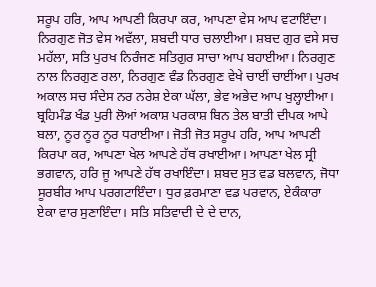ਸਰੂਪ ਹਰਿ, ਆਪ ਆਪਣੀ ਕਿਰਪਾ ਕਰ, ਆਪਣਾ ਵੇਸ ਆਪ ਵਟਾਇੰਦਾ। ਨਿਰਗੁਣ ਜੋਤ ਵੇਸ ਅਵੱਲਾ, ਸ਼ਬਦੀ ਧਾਰ ਚਲਾਈਆ। ਸ਼ਬਦ ਗੁਰ ਵਸੇ ਸਚ ਮਹੱਲਾ, ਸਤਿ ਪੁਰਖ ਨਿਰੰਜਣ ਸਤਿਗੁਰ ਸਾਚਾ ਆਪ ਬਹਾਈਆ। ਨਿਰਗੁਣ ਨਾਲ ਨਿਰਗੁਣ ਰਲਾ, ਨਿਰਗੁਣ ਵੰਡ ਨਿਰਗੁਣ ਵੇਖੇ ਚਾਈਂ ਚਾਈਂਆ। ਪੁਰਖ ਅਕਾਲ ਸਚ ਸੰਦੇਸ ਨਰ ਨਰੇਸ਼ ਏਕਾ ਘੱਲਾ, ਭੇਵ ਅਭੇਦ ਆਪ ਖੁਲ੍ਹਾਈਆ। ਬ੍ਰਹਿਮੰਡ ਖੰਡ ਪੁਰੀ ਲੋਆਂ ਅਕਾਸ਼ ਪਰਕਾਸ਼ ਬਿਨ ਤੇਲ ਬਾਤੀ ਦੀਪਕ ਆਪੇ ਬਲਾ, ਨੂਰ ਨੂਰ ਨੂਰ ਧਰਾਈਆ। ਜੋਤੀ ਜੋਤ ਸਰੂਪ ਹਰਿ, ਆਪ ਆਪਣੀ ਕਿਰਪਾ ਕਰ, ਆਪਣਾ ਖੇਲ ਆਪਣੇ ਹੱਥ ਰਖਾਈਆ। ਆਪਣਾ ਖੇਲ ਸ੍ਰੀ ਭਗਵਾਨ, ਹਰਿ ਜੂ ਆਪਣੇ ਹੱਥ ਰਖਾਇੰਦਾ। ਸ਼ਬਦ ਸੁਤ ਵਡ ਬਲਵਾਨ, ਜੋਧਾ ਸੂਰਬੀਰ ਆਪ ਪਰਗਟਾਇੰਦਾ। ਧੁਰ ਫ਼ਰਮਾਣਾ ਵਡ ਪਰਵਾਨ, ਏਕੰਕਾਰਾ ਏਕਾ ਵਾਰ ਸੁਣਾਇੰਦਾ। ਸਤਿ ਸਤਿਵਾਦੀ ਦੇ ਦੇ ਦਾਨ,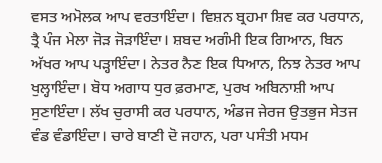ਵਸਤ ਅਮੋਲਕ ਆਪ ਵਰਤਾਇੰਦਾ। ਵਿਸ਼ਨ ਬ੍ਰਹਮਾ ਸ਼ਿਵ ਕਰ ਪਰਧਾਨ, ਤ੍ਰੈ ਪੰਜ ਮੇਲਾ ਜੋੜ ਜੋੜਾਇੰਦਾ। ਸ਼ਬਦ ਅਗੰਮੀ ਇਕ ਗਿਆਨ, ਬਿਨ ਅੱਖਰ ਆਪ ਪੜ੍ਹਾਇੰਦਾ। ਨੇਤਰ ਨੈਣ ਇਕ ਧਿਆਨ, ਨਿਝ ਨੇਤਰ ਆਪ ਖੁਲ੍ਹਾਇੰਦਾ। ਬੋਧ ਅਗਾਧ ਧੁਰ ਫ਼ਰਮਾਣ, ਪੁਰਖ ਅਬਿਨਾਸ਼ੀ ਆਪ ਸੁਣਾਇੰਦਾ। ਲੱਖ ਚੁਰਾਸੀ ਕਰ ਪਰਧਾਨ, ਅੰਡਜ ਜੇਰਜ ਉਤਭੁਜ ਸੇਤਜ ਵੰਡ ਵੰਡਾਇੰਦਾ। ਚਾਰੇ ਬਾਣੀ ਦੋ ਜਹਾਨ, ਪਰਾ ਪਸੰਤੀ ਮਧਮ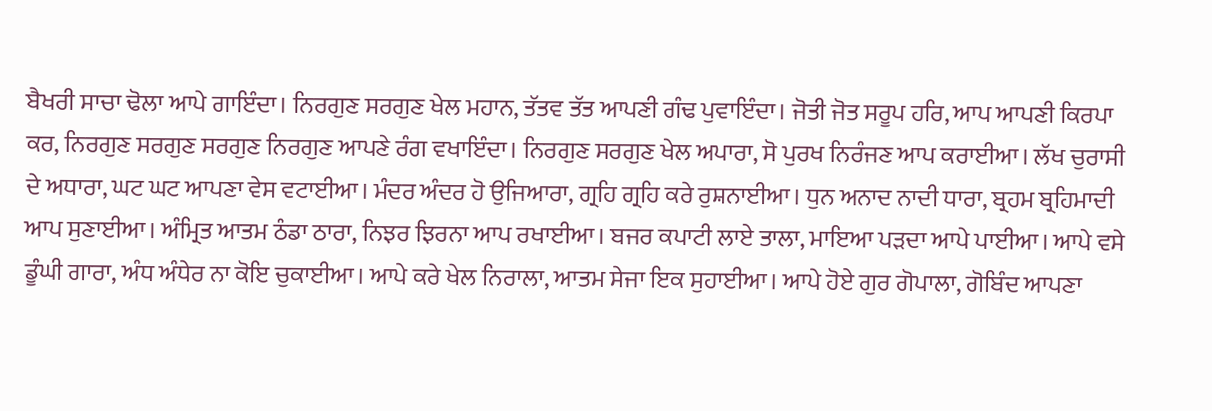ਬੈਖਰੀ ਸਾਚਾ ਢੋਲਾ ਆਪੇ ਗਾਇੰਦਾ। ਨਿਰਗੁਣ ਸਰਗੁਣ ਖੇਲ ਮਹਾਨ, ਤੱਤਵ ਤੱਤ ਆਪਣੀ ਗੰਢ ਪੁਵਾਇੰਦਾ। ਜੋਤੀ ਜੋਤ ਸਰੂਪ ਹਰਿ, ਆਪ ਆਪਣੀ ਕਿਰਪਾ ਕਰ, ਨਿਰਗੁਣ ਸਰਗੁਣ ਸਰਗੁਣ ਨਿਰਗੁਣ ਆਪਣੇ ਰੰਗ ਵਖਾਇੰਦਾ। ਨਿਰਗੁਣ ਸਰਗੁਣ ਖੇਲ ਅਪਾਰਾ, ਸੋ ਪੁਰਖ ਨਿਰੰਜਣ ਆਪ ਕਰਾਈਆ। ਲੱਖ ਚੁਰਾਸੀ ਦੇ ਅਧਾਰਾ, ਘਟ ਘਟ ਆਪਣਾ ਵੇਸ ਵਟਾਈਆ। ਮੰਦਰ ਅੰਦਰ ਹੋ ਉਜਿਆਰਾ, ਗ੍ਰਹਿ ਗ੍ਰਹਿ ਕਰੇ ਰੁਸ਼ਨਾਈਆ। ਧੁਨ ਅਨਾਦ ਨਾਦੀ ਧਾਰਾ, ਬ੍ਰਹਮ ਬ੍ਰਹਿਮਾਦੀ ਆਪ ਸੁਣਾਈਆ। ਅੰਮ੍ਰਿਤ ਆਤਮ ਠੰਡਾ ਠਾਰਾ, ਨਿਝਰ ਝਿਰਨਾ ਆਪ ਰਖਾਈਆ। ਬਜਰ ਕਪਾਟੀ ਲਾਏ ਤਾਲਾ, ਮਾਇਆ ਪੜਦਾ ਆਪੇ ਪਾਈਆ। ਆਪੇ ਵਸੇ ਡੂੰਘੀ ਗਾਰਾ, ਅੰਧ ਅੰਧੇਰ ਨਾ ਕੋਇ ਚੁਕਾਈਆ। ਆਪੇ ਕਰੇ ਖੇਲ ਨਿਰਾਲਾ, ਆਤਮ ਸੇਜਾ ਇਕ ਸੁਹਾਈਆ। ਆਪੇ ਹੋਏ ਗੁਰ ਗੋਪਾਲਾ, ਗੋਬਿੰਦ ਆਪਣਾ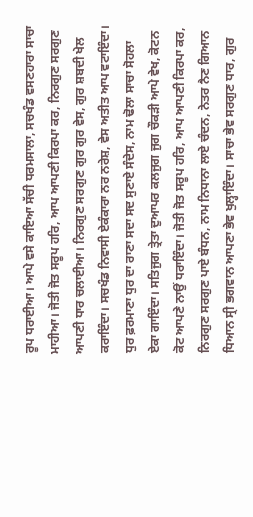ਰੂਪ ਧਰਾਈਆ। ਆਪੇ ਵਸੇ ਕਾਇਆ ਸੱਚੀ ਧਰਮਸਾਲਾ, ਸਚਖੰਡ ਵਸਣਹਾਰਾ ਸਾਚਾ ਮਾਹੀਆ। ਜੋਤੀ ਜੋਤ ਸਰੂਪ ਹਰਿ, ਆਪ ਆਪਣੀ ਕਿਰਪਾ ਕਰ, ਨਿਰਗੁਣ ਸਰਗੁਣ ਆਪਣੀ ਧਾਰ ਚਲਾਈਆ। ਨਿਰਗੁਣ ਸਰਗੁਣ ਗੁਰ ਗੁਰ ਵੇਸ, ਗੁਰ ਸ਼ਬਦੀ ਖੇਲ ਕਰਾਇੰਦਾ। ਸਚਖੰਡ ਨਿਵਾਸੀ ਏਕੰਕਾਰਾ ਨਰ ਨਰੇਸ਼, ਵੇਸ ਅਤੀਤ ਆਪ ਵਟਾਇੰਦਾ। ਧੁਰ ਫ਼ਰਮਾਣਾ ਧੁਰ ਦਾ ਰਾਣਾ ਸਦਾ ਸਦ ਸੁਣਾਏ ਸੰਦੇਸ, ਨਾਮ ਢੋਲਾ ਸਾਚਾ ਸੋਹਲਾ ਏਕਾ ਗਾਇੰਦਾ। ਸਤਿਜੁਗ ਤ੍ਰੇਤਾ ਦੁਆਪਰ ਕਲਜੁਗ ਜੁਗ ਚੌਕੜੀ ਆਪੇ ਵੇਖ, ਕੋਟਨ ਕੋਟ ਆਪਣੇ ਨਾਉਂ ਧਰਾਇੰਦਾ। ਜੋਤੀ ਜੋਤ ਸਰੂਪ ਹਰਿ, ਆਪ ਆਪਣੀ ਕਿਰਪਾ ਕਰ, ਨਿਰਗੁਣ ਸਰਗੁਣ ਪਾਏ ਬੰਧਨ, ਨਾਮ ਨਿਧਾਨਾ ਲਾਏ ਚੰਦਨ, ਨੇਤਰ ਨੈਣ ਗਿਆਨ ਧਿਆਨ ਸ੍ਰੀ ਭਗਵਾਨ ਆਪਣਾ ਭੇਵ ਖੁਲ੍ਹਾਇੰਦਾ। ਸਾਚਾ ਭੇਵ ਸਰਗੁਣ ਧਾਰ, ਗੁਰ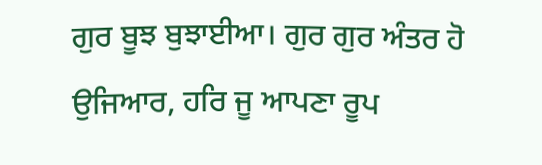ਗੁਰ ਬੂਝ ਬੁਝਾਈਆ। ਗੁਰ ਗੁਰ ਅੰਤਰ ਹੋ ਉਜਿਆਰ, ਹਰਿ ਜੂ ਆਪਣਾ ਰੂਪ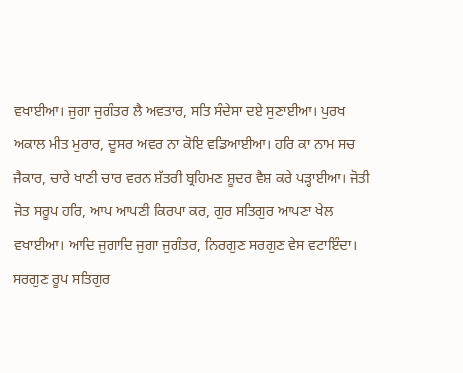ਵਖਾਈਆ। ਜੁਗਾ ਜੁਗੰਤਰ ਲੈ ਅਵਤਾਰ, ਸਤਿ ਸੰਦੇਸਾ ਦਏ ਸੁਣਾਈਆ। ਪੁਰਖ ਅਕਾਲ ਮੀਤ ਮੁਰਾਰ, ਦੂਸਰ ਅਵਰ ਨਾ ਕੋਇ ਵਡਿਆਈਆ। ਹਰਿ ਕਾ ਨਾਮ ਸਚ ਜੈਕਾਰ, ਚਾਰੇ ਖਾਣੀ ਚਾਰ ਵਰਨ ਸ਼ੱਤਰੀ ਬ੍ਰਹਿਮਣ ਸ਼ੂਦਰ ਵੈਸ਼ ਕਰੇ ਪੜ੍ਹਾਈਆ। ਜੋਤੀ ਜੋਤ ਸਰੂਪ ਹਰਿ, ਆਪ ਆਪਣੀ ਕਿਰਪਾ ਕਰ, ਗੁਰ ਸਤਿਗੁਰ ਆਪਣਾ ਖੇਲ ਵਖਾਈਆ। ਆਦਿ ਜੁਗਾਦਿ ਜੁਗਾ ਜੁਗੰਤਰ, ਨਿਰਗੁਣ ਸਰਗੁਣ ਵੇਸ ਵਟਾਇੰਦਾ। ਸਰਗੁਣ ਰੂਪ ਸਤਿਗੁਰ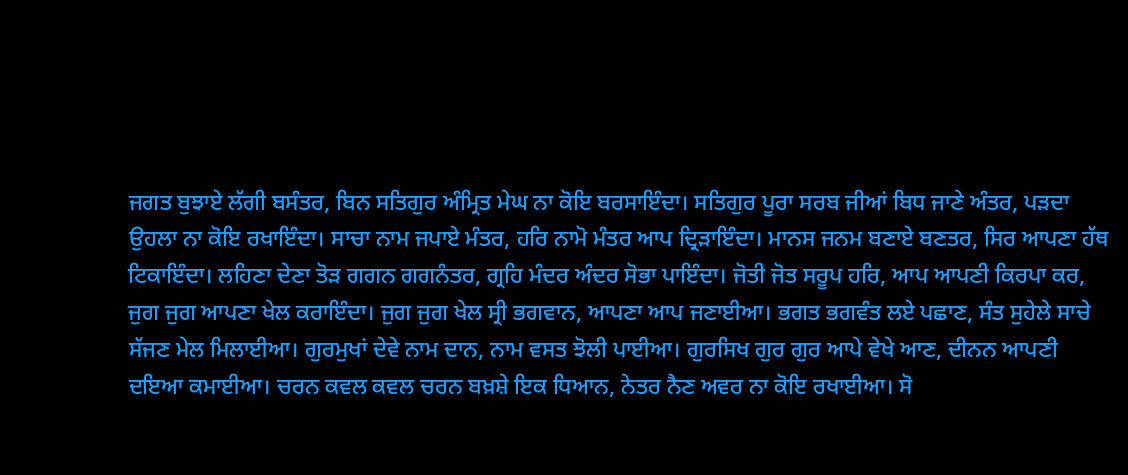ਜਗਤ ਬੁਝਾਏ ਲੱਗੀ ਬਸੰਤਰ, ਬਿਨ ਸਤਿਗੁਰ ਅੰਮ੍ਰਿਤ ਮੇਘ ਨਾ ਕੋਇ ਬਰਸਾਇੰਦਾ। ਸਤਿਗੁਰ ਪੂਰਾ ਸਰਬ ਜੀਆਂ ਬਿਧ ਜਾਣੇ ਅੰਤਰ, ਪੜਦਾ ਉਹਲਾ ਨਾ ਕੋਇ ਰਖਾਇੰਦਾ। ਸਾਚਾ ਨਾਮ ਜਪਾਏ ਮੰਤਰ, ਹਰਿ ਨਾਮੋ ਮੰਤਰ ਆਪ ਦ੍ਰਿੜਾਇੰਦਾ। ਮਾਨਸ ਜਨਮ ਬਣਾਏ ਬਣਤਰ, ਸਿਰ ਆਪਣਾ ਹੱਥ ਟਿਕਾਇੰਦਾ। ਲਹਿਣਾ ਦੇਣਾ ਤੋੜ ਗਗਨ ਗਗਨੰਤਰ, ਗ੍ਰਹਿ ਮੰਦਰ ਅੰਦਰ ਸੋਭਾ ਪਾਇੰਦਾ। ਜੋਤੀ ਜੋਤ ਸਰੂਪ ਹਰਿ, ਆਪ ਆਪਣੀ ਕਿਰਪਾ ਕਰ, ਜੁਗ ਜੁਗ ਆਪਣਾ ਖੇਲ ਕਰਾਇੰਦਾ। ਜੁਗ ਜੁਗ ਖੇਲ ਸ੍ਰੀ ਭਗਵਾਨ, ਆਪਣਾ ਆਪ ਜਣਾਈਆ। ਭਗਤ ਭਗਵੰਤ ਲਏ ਪਛਾਣ, ਸੰਤ ਸੁਹੇਲੇ ਸਾਚੇ ਸੱਜਣ ਮੇਲ ਮਿਲਾਈਆ। ਗੁਰਮੁਖਾਂ ਦੇਵੇ ਨਾਮ ਦਾਨ, ਨਾਮ ਵਸਤ ਝੋਲੀ ਪਾਈਆ। ਗੁਰਸਿਖ ਗੁਰ ਗੁਰ ਆਪੇ ਵੇਖੇ ਆਣ, ਦੀਨਨ ਆਪਣੀ ਦਇਆ ਕਮਾਈਆ। ਚਰਨ ਕਵਲ ਕਵਲ ਚਰਨ ਬਖ਼ਸ਼ੇ ਇਕ ਧਿਆਨ, ਨੇਤਰ ਨੈਣ ਅਵਰ ਨਾ ਕੋਇ ਰਖਾਈਆ। ਸੋ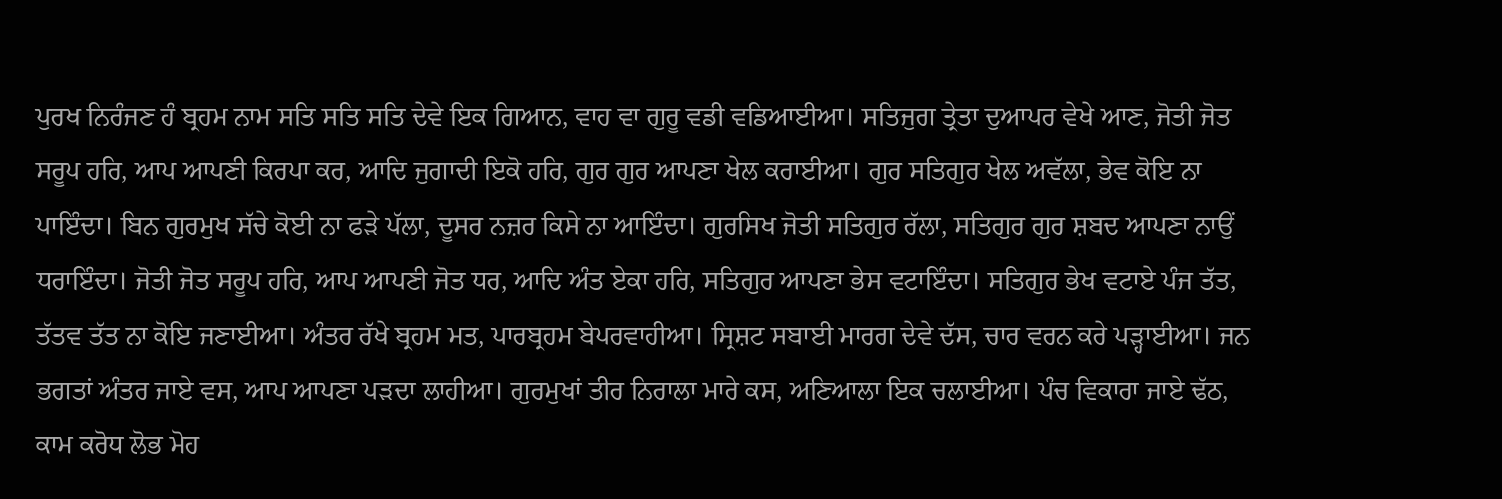ਪੁਰਖ ਨਿਰੰਜਣ ਹੰ ਬ੍ਰਹਮ ਨਾਮ ਸਤਿ ਸਤਿ ਸਤਿ ਦੇਵੇ ਇਕ ਗਿਆਨ, ਵਾਹ ਵਾ ਗੁਰੂ ਵਡੀ ਵਡਿਆਈਆ। ਸਤਿਜੁਗ ਤ੍ਰੇਤਾ ਦੁਆਪਰ ਵੇਖੇ ਆਣ, ਜੋਤੀ ਜੋਤ ਸਰੂਪ ਹਰਿ, ਆਪ ਆਪਣੀ ਕਿਰਪਾ ਕਰ, ਆਦਿ ਜੁਗਾਦੀ ਇਕੋ ਹਰਿ, ਗੁਰ ਗੁਰ ਆਪਣਾ ਖੇਲ ਕਰਾਈਆ। ਗੁਰ ਸਤਿਗੁਰ ਖੇਲ ਅਵੱਲਾ, ਭੇਵ ਕੋਇ ਨਾ ਪਾਇੰਦਾ। ਬਿਨ ਗੁਰਮੁਖ ਸੱਚੇ ਕੋਈ ਨਾ ਫੜੇ ਪੱਲਾ, ਦੂਸਰ ਨਜ਼ਰ ਕਿਸੇ ਨਾ ਆਇੰਦਾ। ਗੁਰਸਿਖ ਜੋਤੀ ਸਤਿਗੁਰ ਰੱਲਾ, ਸਤਿਗੁਰ ਗੁਰ ਸ਼ਬਦ ਆਪਣਾ ਨਾਉਂ ਧਰਾਇੰਦਾ। ਜੋਤੀ ਜੋਤ ਸਰੂਪ ਹਰਿ, ਆਪ ਆਪਣੀ ਜੋਤ ਧਰ, ਆਦਿ ਅੰਤ ਏਕਾ ਹਰਿ, ਸਤਿਗੁਰ ਆਪਣਾ ਭੇਸ ਵਟਾਇੰਦਾ। ਸਤਿਗੁਰ ਭੇਖ ਵਟਾਏ ਪੰਜ ਤੱਤ, ਤੱਤਵ ਤੱਤ ਨਾ ਕੋਇ ਜਣਾਈਆ। ਅੰਤਰ ਰੱਖੇ ਬ੍ਰਹਮ ਮਤ, ਪਾਰਬ੍ਰਹਮ ਬੇਪਰਵਾਹੀਆ। ਸ੍ਰਿਸ਼ਟ ਸਬਾਈ ਮਾਰਗ ਦੇਵੇ ਦੱਸ, ਚਾਰ ਵਰਨ ਕਰੇ ਪੜ੍ਹਾਈਆ। ਜਨ ਭਗਤਾਂ ਅੰਤਰ ਜਾਏ ਵਸ, ਆਪ ਆਪਣਾ ਪੜਦਾ ਲਾਹੀਆ। ਗੁਰਮੁਖਾਂ ਤੀਰ ਨਿਰਾਲਾ ਮਾਰੇ ਕਸ, ਅਣਿਆਲਾ ਇਕ ਚਲਾਈਆ। ਪੰਚ ਵਿਕਾਰਾ ਜਾਏ ਢੱਠ, ਕਾਮ ਕਰੋਧ ਲੋਭ ਮੋਹ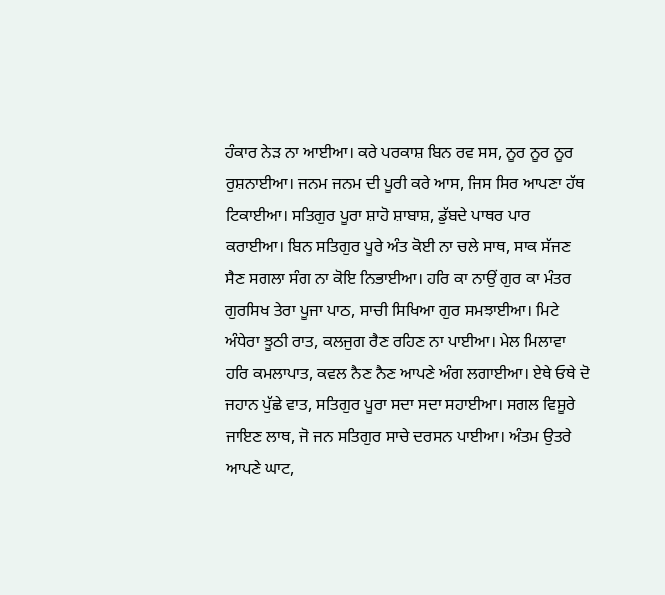ਹੰਕਾਰ ਨੇੜ ਨਾ ਆਈਆ। ਕਰੇ ਪਰਕਾਸ਼ ਬਿਨ ਰਵ ਸਸ, ਨੂਰ ਨੂਰ ਨੂਰ ਰੁਸ਼ਨਾਈਆ। ਜਨਮ ਜਨਮ ਦੀ ਪੂਰੀ ਕਰੇ ਆਸ, ਜਿਸ ਸਿਰ ਆਪਣਾ ਹੱਥ ਟਿਕਾਈਆ। ਸਤਿਗੁਰ ਪੂਰਾ ਸ਼ਾਹੋ ਸ਼ਾਬਾਸ਼, ਡੁੱਬਦੇ ਪਾਥਰ ਪਾਰ ਕਰਾਈਆ। ਬਿਨ ਸਤਿਗੁਰ ਪੂਰੇ ਅੰਤ ਕੋਈ ਨਾ ਚਲੇ ਸਾਥ, ਸਾਕ ਸੱਜਣ ਸੈਣ ਸਗਲਾ ਸੰਗ ਨਾ ਕੋਇ ਨਿਭਾਈਆ। ਹਰਿ ਕਾ ਨਾਉਂ ਗੁਰ ਕਾ ਮੰਤਰ ਗੁਰਸਿਖ ਤੇਰਾ ਪੂਜਾ ਪਾਠ, ਸਾਚੀ ਸਿਖਿਆ ਗੁਰ ਸਮਝਾਈਆ। ਮਿਟੇ ਅੰਧੇਰਾ ਝੂਠੀ ਰਾਤ, ਕਲਜੁਗ ਰੈਣ ਰਹਿਣ ਨਾ ਪਾਈਆ। ਮੇਲ ਮਿਲਾਵਾ ਹਰਿ ਕਮਲਾਪਾਤ, ਕਵਲ ਨੈਣ ਨੈਣ ਆਪਣੇ ਅੰਗ ਲਗਾਈਆ। ਏਥੇ ਓਥੇ ਦੋ ਜਹਾਨ ਪੁੱਛੇ ਵਾਤ, ਸਤਿਗੁਰ ਪੂਰਾ ਸਦਾ ਸਦਾ ਸਹਾਈਆ। ਸਗਲ ਵਿਸੂਰੇ ਜਾਇਣ ਲਾਥ, ਜੋ ਜਨ ਸਤਿਗੁਰ ਸਾਚੇ ਦਰਸਨ ਪਾਈਆ। ਅੰਤਮ ਉਤਰੇ ਆਪਣੇ ਘਾਟ,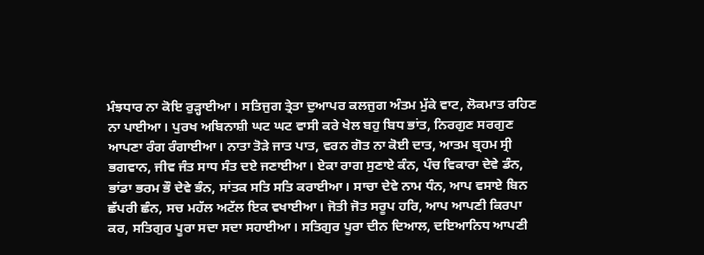ਮੰਝਧਾਰ ਨਾ ਕੋਇ ਰੁੜ੍ਹਾਈਆ। ਸਤਿਜੁਗ ਤ੍ਰੇਤਾ ਦੁਆਪਰ ਕਲਜੁਗ ਅੰਤਮ ਮੁੱਕੇ ਵਾਟ, ਲੋਕਮਾਤ ਰਹਿਣ ਨਾ ਪਾਈਆ। ਪੁਰਖ ਅਬਿਨਾਸ਼ੀ ਘਟ ਘਟ ਵਾਸੀ ਕਰੇ ਖੇਲ ਬਹੁ ਬਿਧ ਭਾਂਤ, ਨਿਰਗੁਣ ਸਰਗੁਣ ਆਪਣਾ ਰੰਗ ਰੰਗਾਈਆ। ਨਾਤਾ ਤੋੜੇ ਜਾਤ ਪਾਤ, ਵਰਨ ਗੋਤ ਨਾ ਕੋਈ ਦਾਤ, ਆਤਮ ਬ੍ਰਹਮ ਸ੍ਰੀ ਭਗਵਾਨ, ਜੀਵ ਜੰਤ ਸਾਧ ਸੰਤ ਦਏ ਜਣਾਈਆ। ਏਕਾ ਰਾਗ ਸੁਣਾਏ ਕੰਨ, ਪੰਚ ਵਿਕਾਰਾ ਦੇਵੇ ਡੰਨ, ਭਾਂਡਾ ਭਰਮ ਭੌ ਦੇਵੇ ਭੰਨ, ਸਾਂਤਕ ਸਤਿ ਸਤਿ ਕਰਾਈਆ। ਸਾਚਾ ਦੇਵੇ ਨਾਮ ਧੰਨ, ਆਪ ਵਸਾਏ ਬਿਨ ਛੱਪਰੀ ਛੰਨ, ਸਚ ਮਹੱਲ ਅਟੱਲ ਇਕ ਵਖਾਈਆ। ਜੋਤੀ ਜੋਤ ਸਰੂਪ ਹਰਿ, ਆਪ ਆਪਣੀ ਕਿਰਪਾ ਕਰ, ਸਤਿਗੁਰ ਪੂਰਾ ਸਦਾ ਸਦਾ ਸਹਾਈਆ। ਸਤਿਗੁਰ ਪੂਰਾ ਦੀਨ ਦਿਆਲ, ਦਇਆਨਿਧ ਆਪਣੀ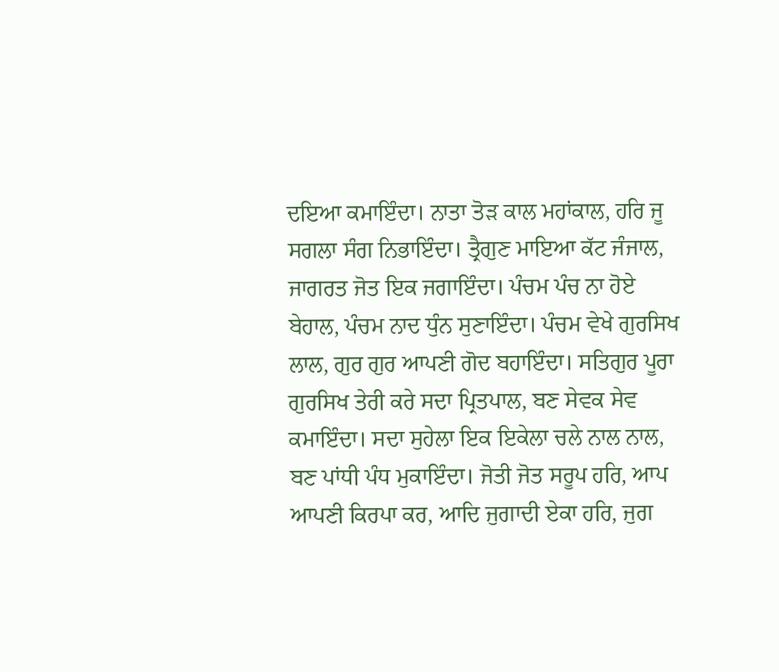ਦਇਆ ਕਮਾਇੰਦਾ। ਨਾਤਾ ਤੋੜ ਕਾਲ ਮਹਾਂਕਾਲ, ਹਰਿ ਜੂ ਸਗਲਾ ਸੰਗ ਨਿਭਾਇੰਦਾ। ਤ੍ਰੈਗੁਣ ਮਾਇਆ ਕੱਟ ਜੰਜਾਲ, ਜਾਗਰਤ ਜੋਤ ਇਕ ਜਗਾਇੰਦਾ। ਪੰਚਮ ਪੰਚ ਨਾ ਹੋਏ ਬੇਹਾਲ, ਪੰਚਮ ਨਾਦ ਧੁੰਨ ਸੁਣਾਇੰਦਾ। ਪੰਚਮ ਵੇਖੇ ਗੁਰਸਿਖ ਲਾਲ, ਗੁਰ ਗੁਰ ਆਪਣੀ ਗੋਦ ਬਹਾਇੰਦਾ। ਸਤਿਗੁਰ ਪੂਰਾ ਗੁਰਸਿਖ ਤੇਰੀ ਕਰੇ ਸਦਾ ਪ੍ਰਿਤਪਾਲ, ਬਣ ਸੇਵਕ ਸੇਵ ਕਮਾਇੰਦਾ। ਸਦਾ ਸੁਹੇਲਾ ਇਕ ਇਕੇਲਾ ਚਲੇ ਨਾਲ ਨਾਲ, ਬਣ ਪਾਂਧੀ ਪੰਧ ਮੁਕਾਇੰਦਾ। ਜੋਤੀ ਜੋਤ ਸਰੂਪ ਹਰਿ, ਆਪ ਆਪਣੀ ਕਿਰਪਾ ਕਰ, ਆਦਿ ਜੁਗਾਦੀ ਏਕਾ ਹਰਿ, ਜੁਗ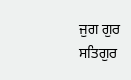ਜੁਗ ਗੁਰ ਸਤਿਗੁਰ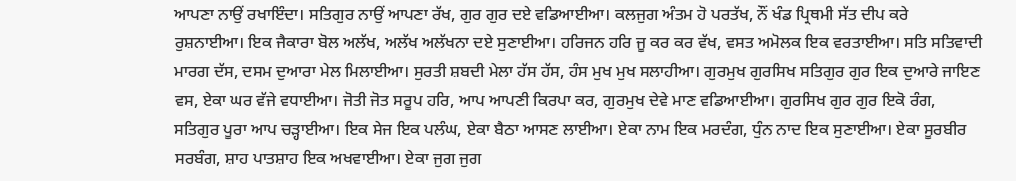ਆਪਣਾ ਨਾਉਂ ਰਖਾਇੰਦਾ। ਸਤਿਗੁਰ ਨਾਉਂ ਆਪਣਾ ਰੱਖ, ਗੁਰ ਗੁਰ ਦਏ ਵਡਿਆਈਆ। ਕਲਜੁਗ ਅੰਤਮ ਹੋ ਪਰਤੱਖ, ਨੌਂ ਖੰਡ ਪ੍ਰਿਥਮੀ ਸੱਤ ਦੀਪ ਕਰੇ ਰੁਸ਼ਨਾਈਆ। ਇਕ ਜੈਕਾਰਾ ਬੋਲ ਅਲੱਖ, ਅਲੱਖ ਅਲੱਖਨਾ ਦਏ ਸੁਣਾਈਆ। ਹਰਿਜਨ ਹਰਿ ਜੂ ਕਰ ਕਰ ਵੱਖ, ਵਸਤ ਅਮੋਲਕ ਇਕ ਵਰਤਾਈਆ। ਸਤਿ ਸਤਿਵਾਦੀ ਮਾਰਗ ਦੱਸ, ਦਸਮ ਦੁਆਰਾ ਮੇਲ ਮਿਲਾਈਆ। ਸੁਰਤੀ ਸ਼ਬਦੀ ਮੇਲਾ ਹੱਸ ਹੱਸ, ਹੰਸ ਮੁਖ ਮੁਖ ਸਲਾਹੀਆ। ਗੁਰਮੁਖ ਗੁਰਸਿਖ ਸਤਿਗੁਰ ਗੁਰ ਇਕ ਦੁਆਰੇ ਜਾਇਣ ਵਸ, ਏਕਾ ਘਰ ਵੱਜੇ ਵਧਾਈਆ। ਜੋਤੀ ਜੋਤ ਸਰੂਪ ਹਰਿ, ਆਪ ਆਪਣੀ ਕਿਰਪਾ ਕਰ, ਗੁਰਮੁਖ ਦੇਵੇ ਮਾਣ ਵਡਿਆਈਆ। ਗੁਰਸਿਖ ਗੁਰ ਗੁਰ ਇਕੋ ਰੰਗ, ਸਤਿਗੁਰ ਪੂਰਾ ਆਪ ਚੜ੍ਹਾਈਆ। ਇਕ ਸੇਜ ਇਕ ਪਲੰਘ, ਏਕਾ ਬੈਠਾ ਆਸਣ ਲਾਈਆ। ਏਕਾ ਨਾਮ ਇਕ ਮਰਦੰਗ, ਧੁੰਨ ਨਾਦ ਇਕ ਸੁਣਾਈਆ। ਏਕਾ ਸੂਰਬੀਰ ਸਰਬੰਗ, ਸ਼ਾਹ ਪਾਤਸ਼ਾਹ ਇਕ ਅਖਵਾਈਆ। ਏਕਾ ਜੁਗ ਜੁਗ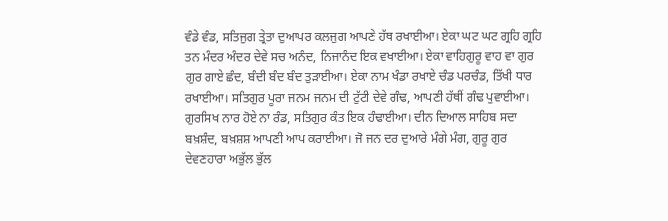ਵੰਡੇ ਵੰਡ, ਸਤਿਜੁਗ ਤ੍ਰੇਤਾ ਦੁਆਪਰ ਕਲਜੁਗ ਆਪਣੇ ਹੱਥ ਰਖਾਈਆ। ਏਕਾ ਘਟ ਘਟ ਗ੍ਰਹਿ ਗ੍ਰਹਿ ਤਨ ਮੰਦਰ ਅੰਦਰ ਦੇਵੇ ਸਚ ਅਨੰਦ, ਨਿਜਾਨੰਦ ਇਕ ਵਖਾਈਆ। ਏਕਾ ਵਾਹਿਗੁਰੂ ਵਾਹ ਵਾ ਗੁਰ ਗੁਰ ਗਾਏ ਛੰਦ, ਬੰਦੀ ਬੰਦ ਬੰਦ ਤੁੜਾਈਆ। ਏਕਾ ਨਾਮ ਖੰਡਾ ਰਖਾਏ ਚੰਡ ਪਰਚੰਡ, ਤਿੱਖੀ ਧਾਰ ਰਖਾਈਆ। ਸਤਿਗੁਰ ਪੂਰਾ ਜਨਮ ਜਨਮ ਦੀ ਟੁੱਟੀ ਦੇਵੇ ਗੰਢ, ਆਪਣੀ ਹੱਥੀਂ ਗੰਢ ਪੁਵਾਈਆ। ਗੁਰਸਿਖ ਨਾਰ ਹੋਏ ਨਾ ਰੰਡ, ਸਤਿਗੁਰ ਕੰਤ ਇਕ ਹੰਢਾਈਆ। ਦੀਨ ਦਿਆਲ ਸਾਹਿਬ ਸਦਾ ਬਖ਼ਸ਼ੰਦ, ਬਖ਼ਸ਼ਸ਼ ਆਪਣੀ ਆਪ ਕਰਾਈਆ। ਜੋ ਜਨ ਦਰ ਦੁਆਰੇ ਮੰਗੇ ਮੰਗ, ਗੁਰੂ ਗੁਰ ਦੇਵਣਹਾਰਾ ਅਭੁੱਲ ਭੁੱਲ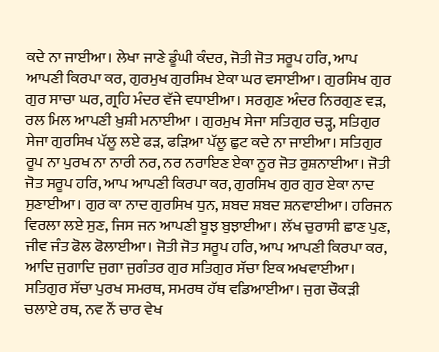ਕਦੇ ਨਾ ਜਾਈਆ। ਲੇਖਾ ਜਾਣੇ ਡੂੰਘੀ ਕੰਦਰ, ਜੋਤੀ ਜੋਤ ਸਰੂਪ ਹਰਿ, ਆਪ ਆਪਣੀ ਕਿਰਪਾ ਕਰ, ਗੁਰਮੁਖ ਗੁਰਸਿਖ ਏਕਾ ਘਰ ਵਸਾਈਆ। ਗੁਰਸਿਖ ਗੁਰ ਗੁਰ ਸਾਚਾ ਘਰ, ਗ੍ਰਹਿ ਮੰਦਰ ਵੱਜੇ ਵਧਾਈਆ। ਸਰਗੁਣ ਅੰਦਰ ਨਿਰਗੁਣ ਵੜ, ਰਲ ਮਿਲ ਆਪਣੀ ਖ਼ੁਸ਼ੀ ਮਨਾਈਆ । ਗੁਰਮੁਖ ਸੇਜਾ ਸਤਿਗੁਰ ਚੜ੍ਹ, ਸਤਿਗੁਰ ਸੇਜਾ ਗੁਰਸਿਖ ਪੱਲੂ ਲਏ ਫੜ, ਫੜਿਆ ਪੱਲੂ ਛੁਟ ਕਦੇ ਨਾ ਜਾਈਆ। ਸਤਿਗੁਰ ਰੂਪ ਨਾ ਪੁਰਖ ਨਾ ਨਾਰੀ ਨਰ, ਨਰ ਨਰਾਇਣ ਏਕਾ ਨੂਰ ਜੋਤ ਰੁਸ਼ਨਾਈਆ। ਜੋਤੀ ਜੋਤ ਸਰੂਪ ਹਰਿ, ਆਪ ਆਪਣੀ ਕਿਰਪਾ ਕਰ, ਗੁਰਸਿਖ ਗੁਰ ਗੁਰ ਏਕਾ ਨਾਦ ਸੁਣਾਈਆ। ਗੁਰ ਕਾ ਨਾਦ ਗੁਰਸਿਖ ਧੁਨ, ਸ਼ਬਦ ਸ਼ਬਦ ਸ਼ਨਵਾਈਆ। ਹਰਿਜਨ ਵਿਰਲਾ ਲਏ ਸੁਣ, ਜਿਸ ਜਨ ਆਪਣੀ ਬੂਝ ਬੁਝਾਈਆ। ਲੱਖ ਚੁਰਾਸੀ ਛਾਣ ਪੁਣ, ਜੀਵ ਜੰਤ ਫੋਲ ਫੋਲਾਈਆ। ਜੋਤੀ ਜੋਤ ਸਰੂਪ ਹਰਿ, ਆਪ ਆਪਣੀ ਕਿਰਪਾ ਕਰ, ਆਦਿ ਜੁਗਾਦਿ ਜੁਗਾ ਜੁਗੰਤਰ ਗੁਰ ਸਤਿਗੁਰ ਸੱਚਾ ਇਕ ਅਖਵਾਈਆ। ਸਤਿਗੁਰ ਸੱਚਾ ਪੁਰਖ ਸਮਰਥ, ਸਮਰਥ ਹੱਥ ਵਡਿਆਈਆ। ਜੁਗ ਚੌਕੜੀ ਚਲਾਏ ਰਥ, ਨਵ ਨੌਂ ਚਾਰ ਵੇਖ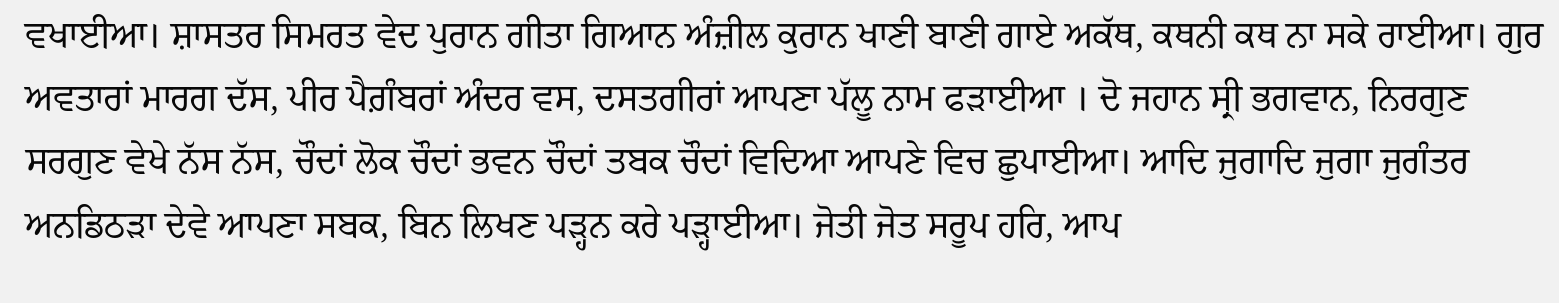ਵਖਾਈਆ। ਸ਼ਾਸਤਰ ਸਿਮਰਤ ਵੇਦ ਪੁਰਾਨ ਗੀਤਾ ਗਿਆਨ ਅੰਜ਼ੀਲ ਕੁਰਾਨ ਖਾਣੀ ਬਾਣੀ ਗਾਏ ਅਕੱਥ, ਕਥਨੀ ਕਥ ਨਾ ਸਕੇ ਰਾਈਆ। ਗੁਰ ਅਵਤਾਰਾਂ ਮਾਰਗ ਦੱਸ, ਪੀਰ ਪੈਗ਼ੰਬਰਾਂ ਅੰਦਰ ਵਸ, ਦਸਤਗੀਰਾਂ ਆਪਣਾ ਪੱਲੂ ਨਾਮ ਫੜਾਈਆ । ਦੋ ਜਹਾਨ ਸ੍ਰੀ ਭਗਵਾਨ, ਨਿਰਗੁਣ ਸਰਗੁਣ ਵੇਖੇ ਨੱਸ ਨੱਸ, ਚੌਦਾਂ ਲੋਕ ਚੌਦਾਂ ਭਵਨ ਚੌਦਾਂ ਤਬਕ ਚੌਦਾਂ ਵਿਦਿਆ ਆਪਣੇ ਵਿਚ ਛੁਪਾਈਆ। ਆਦਿ ਜੁਗਾਦਿ ਜੁਗਾ ਜੁਗੰਤਰ ਅਨਡਿਠੜਾ ਦੇਵੇ ਆਪਣਾ ਸਬਕ, ਬਿਨ ਲਿਖਣ ਪੜ੍ਹਨ ਕਰੇ ਪੜ੍ਹਾਈਆ। ਜੋਤੀ ਜੋਤ ਸਰੂਪ ਹਰਿ, ਆਪ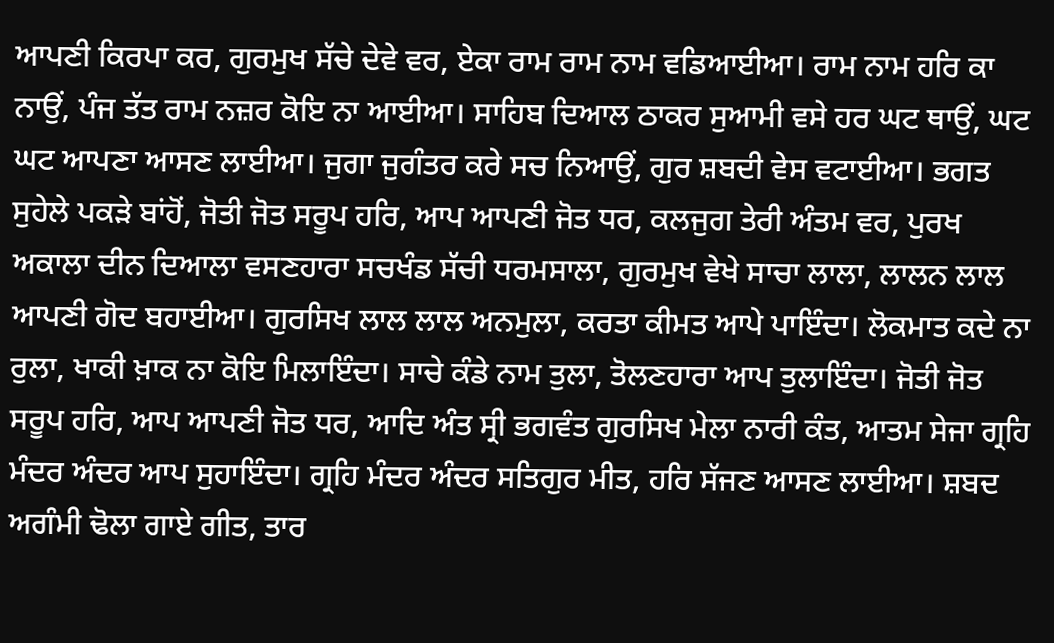ਆਪਣੀ ਕਿਰਪਾ ਕਰ, ਗੁਰਮੁਖ ਸੱਚੇ ਦੇਵੇ ਵਰ, ਏਕਾ ਰਾਮ ਰਾਮ ਨਾਮ ਵਡਿਆਈਆ। ਰਾਮ ਨਾਮ ਹਰਿ ਕਾ ਨਾਉਂ, ਪੰਜ ਤੱਤ ਰਾਮ ਨਜ਼ਰ ਕੋਇ ਨਾ ਆਈਆ। ਸਾਹਿਬ ਦਿਆਲ ਠਾਕਰ ਸੁਆਮੀ ਵਸੇ ਹਰ ਘਟ ਥਾਉਂ, ਘਟ ਘਟ ਆਪਣਾ ਆਸਣ ਲਾਈਆ। ਜੁਗਾ ਜੁਗੰਤਰ ਕਰੇ ਸਚ ਨਿਆਉਂ, ਗੁਰ ਸ਼ਬਦੀ ਵੇਸ ਵਟਾਈਆ। ਭਗਤ ਸੁਹੇਲੇ ਪਕੜੇ ਬਾਂਹੋਂ, ਜੋਤੀ ਜੋਤ ਸਰੂਪ ਹਰਿ, ਆਪ ਆਪਣੀ ਜੋਤ ਧਰ, ਕਲਜੁਗ ਤੇਰੀ ਅੰਤਮ ਵਰ, ਪੁਰਖ ਅਕਾਲਾ ਦੀਨ ਦਿਆਲਾ ਵਸਣਹਾਰਾ ਸਚਖੰਡ ਸੱਚੀ ਧਰਮਸਾਲਾ, ਗੁਰਮੁਖ ਵੇਖੇ ਸਾਚਾ ਲਾਲਾ, ਲਾਲਨ ਲਾਲ ਆਪਣੀ ਗੋਦ ਬਹਾਈਆ। ਗੁਰਸਿਖ ਲਾਲ ਲਾਲ ਅਨਮੁਲਾ, ਕਰਤਾ ਕੀਮਤ ਆਪੇ ਪਾਇੰਦਾ। ਲੋਕਮਾਤ ਕਦੇ ਨਾ ਰੁਲਾ, ਖਾਕੀ ਖ਼ਾਕ ਨਾ ਕੋਇ ਮਿਲਾਇੰਦਾ। ਸਾਚੇ ਕੰਡੇ ਨਾਮ ਤੁਲਾ, ਤੋਲਣਹਾਰਾ ਆਪ ਤੁਲਾਇੰਦਾ। ਜੋਤੀ ਜੋਤ ਸਰੂਪ ਹਰਿ, ਆਪ ਆਪਣੀ ਜੋਤ ਧਰ, ਆਦਿ ਅੰਤ ਸ੍ਰੀ ਭਗਵੰਤ ਗੁਰਸਿਖ ਮੇਲਾ ਨਾਰੀ ਕੰਤ, ਆਤਮ ਸੇਜਾ ਗ੍ਰਹਿ ਮੰਦਰ ਅੰਦਰ ਆਪ ਸੁਹਾਇੰਦਾ। ਗ੍ਰਹਿ ਮੰਦਰ ਅੰਦਰ ਸਤਿਗੁਰ ਮੀਤ, ਹਰਿ ਸੱਜਣ ਆਸਣ ਲਾਈਆ। ਸ਼ਬਦ ਅਗੰਮੀ ਢੋਲਾ ਗਾਏ ਗੀਤ, ਤਾਰ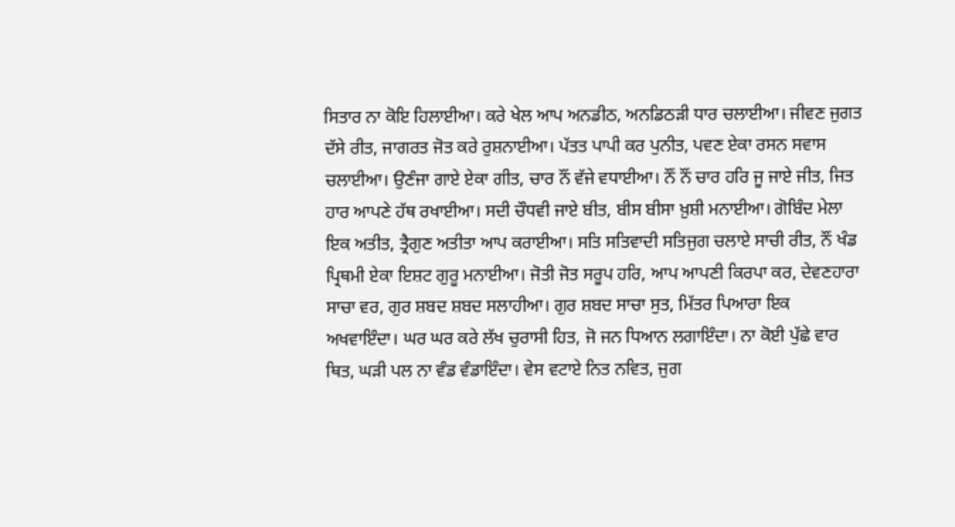ਸਿਤਾਰ ਨਾ ਕੋਇ ਹਿਲਾਈਆ। ਕਰੇ ਖੇਲ ਆਪ ਅਨਡੀਠ, ਅਨਡਿਠੜੀ ਧਾਰ ਚਲਾਈਆ। ਜੀਵਣ ਜੁਗਤ ਦੱਸੇ ਰੀਤ, ਜਾਗਰਤ ਜੋਤ ਕਰੇ ਰੁਸ਼ਨਾਈਆ। ਪੱਤਤ ਪਾਪੀ ਕਰ ਪੁਨੀਤ, ਪਵਣ ਏਕਾ ਰਸਨ ਸਵਾਸ ਚਲਾਈਆ। ਉਣੰਜਾ ਗਾਏ ਏਕਾ ਗੀਤ, ਚਾਰ ਨੌਂ ਵੱਜੇ ਵਧਾਈਆ। ਨੌਂ ਨੌਂ ਚਾਰ ਹਰਿ ਜੂ ਜਾਏ ਜੀਤ, ਜਿਤ ਹਾਰ ਆਪਣੇ ਹੱਥ ਰਖਾਈਆ। ਸਦੀ ਚੌਧਵੀ ਜਾਏ ਬੀਤ, ਬੀਸ ਬੀਸਾ ਖ਼ੁਸ਼ੀ ਮਨਾਈਆ। ਗੋਬਿੰਦ ਮੇਲਾ ਇਕ ਅਤੀਤ, ਤ੍ਰੈਗੁਣ ਅਤੀਤਾ ਆਪ ਕਰਾਈਆ। ਸਤਿ ਸਤਿਵਾਦੀ ਸਤਿਜੁਗ ਚਲਾਏ ਸਾਚੀ ਰੀਤ, ਨੌਂ ਖੰਡ ਪ੍ਰਿਥਮੀ ਏਕਾ ਇਸ਼ਟ ਗੁਰੂ ਮਨਾਈਆ। ਜੋਤੀ ਜੋਤ ਸਰੂਪ ਹਰਿ, ਆਪ ਆਪਣੀ ਕਿਰਪਾ ਕਰ, ਦੇਵਣਹਾਰਾ ਸਾਚਾ ਵਰ, ਗੁਰ ਸ਼ਬਦ ਸ਼ਬਦ ਸਲਾਹੀਆ। ਗੁਰ ਸ਼ਬਦ ਸਾਚਾ ਸੁਤ, ਮਿੱਤਰ ਪਿਆਰਾ ਇਕ ਅਖਵਾਇੰਦਾ। ਘਰ ਘਰ ਕਰੇ ਲੱਖ ਚੁਰਾਸੀ ਹਿਤ, ਜੋ ਜਨ ਧਿਆਨ ਲਗਾਇੰਦਾ। ਨਾ ਕੋਈ ਪੁੱਛੇ ਵਾਰ ਥਿਤ, ਘੜੀ ਪਲ ਨਾ ਵੰਡ ਵੰਡਾਇੰਦਾ। ਵੇਸ ਵਟਾਏ ਨਿਤ ਨਵਿਤ, ਜੁਗ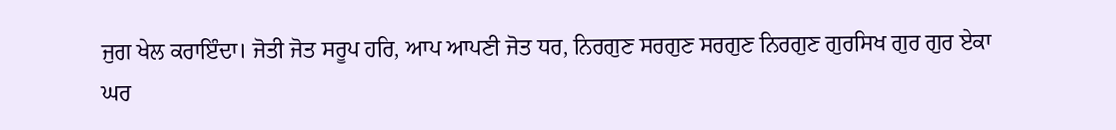ਜੁਗ ਖੇਲ ਕਰਾਇੰਦਾ। ਜੋਤੀ ਜੋਤ ਸਰੂਪ ਹਰਿ, ਆਪ ਆਪਣੀ ਜੋਤ ਧਰ, ਨਿਰਗੁਣ ਸਰਗੁਣ ਸਰਗੁਣ ਨਿਰਗੁਣ ਗੁਰਸਿਖ ਗੁਰ ਗੁਰ ਏਕਾ ਘਰ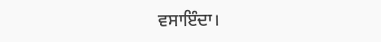ਵਸਾਇੰਦਾ।